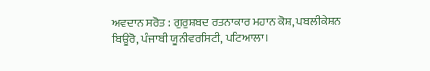ਅਵਦਾਨ ਸਰੋਤ : ਗੁਰੁਸ਼ਬਦ ਰਤਨਾਕਾਰ ਮਹਾਨ ਕੋਸ਼, ਪਬਲੀਕੇਸ਼ਨ ਬਿਊਰੋ, ਪੰਜਾਬੀ ਯੂਨੀਵਰਸਿਟੀ, ਪਟਿਆਲਾ।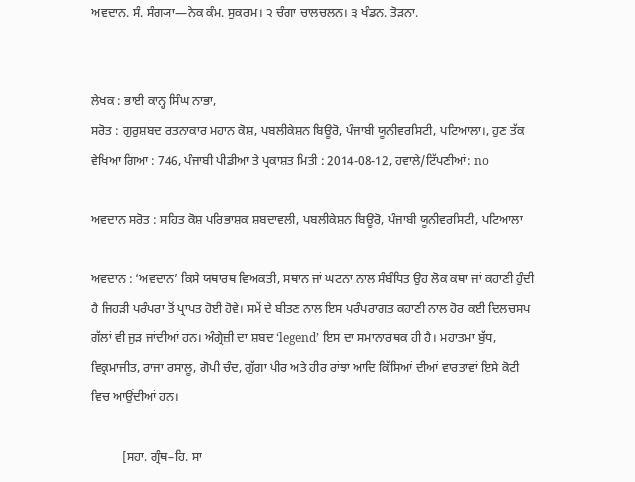ਅਵਦਾਨ. ਸੰ. ਸੰਗ੍ਯਾ—ਨੇਕ ਕੰਮ. ਸੁਕਰਮ। ੨ ਚੰਗਾ ਚਾਲਚਲਨ। ੩ ਖੰਡਨ. ਤੋੜਨਾ.


ਲੇਖਕ : ਭਾਈ ਕਾਨ੍ਹ ਸਿੰਘ ਨਾਭਾ,
ਸਰੋਤ : ਗੁਰੁਸ਼ਬਦ ਰਤਨਾਕਾਰ ਮਹਾਨ ਕੋਸ਼, ਪਬਲੀਕੇਸ਼ਨ ਬਿਊਰੋ, ਪੰਜਾਬੀ ਯੂਨੀਵਰਸਿਟੀ, ਪਟਿਆਲਾ।, ਹੁਣ ਤੱਕ ਵੇਖਿਆ ਗਿਆ : 746, ਪੰਜਾਬੀ ਪੀਡੀਆ ਤੇ ਪ੍ਰਕਾਸ਼ਤ ਮਿਤੀ : 2014-08-12, ਹਵਾਲੇ/ਟਿੱਪਣੀਆਂ: no

ਅਵਦਾਨ ਸਰੋਤ : ਸਹਿਤ ਕੋਸ਼ ਪਰਿਭਾਸ਼ਕ ਸ਼ਬਦਾਵਲੀ, ਪਬਲੀਕੇਸ਼ਨ ਬਿਊਰੋ, ਪੰਜਾਬੀ ਯੂਨੀਵਰਸਿਟੀ, ਪਟਿਆਲਾ

ਅਵਦਾਨ : ‘ਅਵਦਾਨ’ ਕਿਸੇ ਯਥਾਰਥ ਵਿਅਕਤੀ, ਸਥਾਨ ਜਾਂ ਘਟਨਾ ਨਾਲ ਸੰਬੰਧਿਤ ਉਹ ਲੋਕ ਕਥਾ ਜਾਂ ਕਹਾਣੀ ਹੁੰਦੀ ਹੈ ਜਿਹੜੀ ਪਰੰਪਰਾ ਤੋਂ ਪ੍ਰਾਪਤ ਹੋਈ ਹੋਵੇ। ਸਮੇਂ ਦੇ ਬੀਤਣ ਨਾਲ ਇਸ ਪਰੰਪਰਾਗਤ ਕਹਾਣੀ ਨਾਲ ਹੋਰ ਕਈ ਦਿਲਚਸਪ ਗੱਲਾਂ ਵੀ ਜੁੜ ਜਾਂਦੀਆਂ ਹਨ। ਅੰਗ੍ਰੇਜ਼ੀ ਦਾ ਸ਼ਬਦ ‘legend’ ਇਸ ਦਾ ਸਮਾਨਾਰਥਕ ਹੀ ਹੈ। ਮਹਾਤਮਾ ਬੁੱਧ, ਵਿਕ੍ਰਮਾਜੀਤ, ਰਾਜਾ ਰਸਾਲੂ, ਗੋਪੀ ਚੰਦ, ਗੁੱਗਾ ਪੀਰ ਅਤੇ ਹੀਰ ਰਾਂਝਾ ਆਦਿ ਕਿੱਸਿਆਂ ਦੀਆਂ ਵਾਰਤਾਵਾਂ ਇਸੇ ਕੋਟੀ ਵਿਚ ਆਉਂਦੀਆਂ ਹਨ।

          [ਸਹਾ. ਗ੍ਰੰਥ–ਹਿ. ਸਾ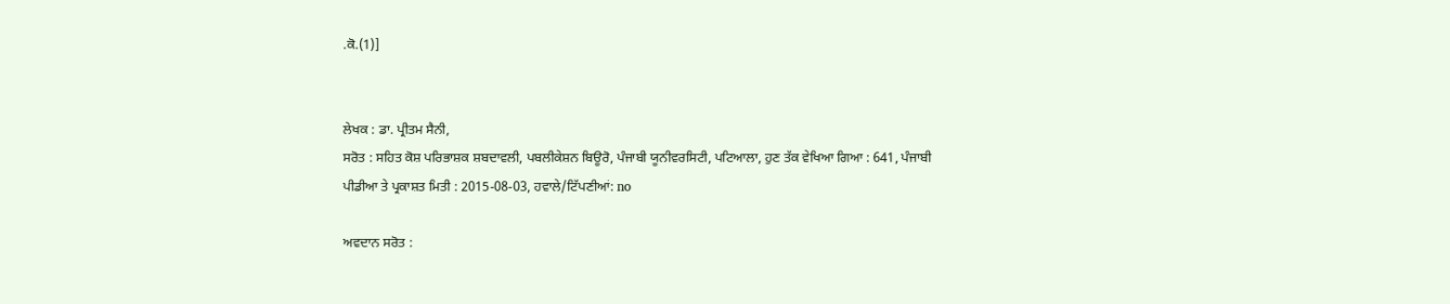.ਕੋ.(1)]


ਲੇਖਕ : ਡਾ. ਪ੍ਰੀਤਮ ਸੈਨੀ,
ਸਰੋਤ : ਸਹਿਤ ਕੋਸ਼ ਪਰਿਭਾਸ਼ਕ ਸ਼ਬਦਾਵਲੀ, ਪਬਲੀਕੇਸ਼ਨ ਬਿਊਰੋ, ਪੰਜਾਬੀ ਯੂਨੀਵਰਸਿਟੀ, ਪਟਿਆਲਾ, ਹੁਣ ਤੱਕ ਵੇਖਿਆ ਗਿਆ : 641, ਪੰਜਾਬੀ ਪੀਡੀਆ ਤੇ ਪ੍ਰਕਾਸ਼ਤ ਮਿਤੀ : 2015-08-03, ਹਵਾਲੇ/ਟਿੱਪਣੀਆਂ: no

ਅਵਦਾਨ ਸਰੋਤ :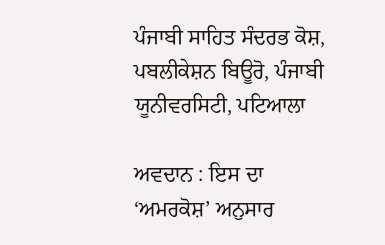ਪੰਜਾਬੀ ਸਾਹਿਤ ਸੰਦਰਭ ਕੋਸ਼, ਪਬਲੀਕੇਸ਼ਨ ਬਿਊਰੋ, ਪੰਜਾਬੀ ਯੂਨੀਵਰਸਿਟੀ, ਪਟਿਆਲਾ

ਅਵਦਾਨ : ਇਸ ਦਾ ‘ਅਮਰਕੋਸ਼’ ਅਨੁਸਾਰ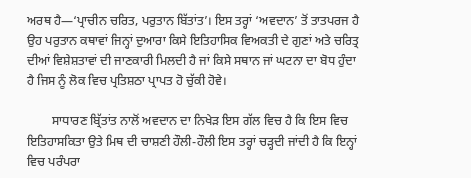ਅਰਥ ਹੈ—‘ਪ੍ਰਾਚੀਨ ਚਰਿਤ, ਪਰੁਤਾਨ ਬਿੱਤਾਂਤ’। ਇਸ ਤਰ੍ਹਾਂ ‘ਅਵਦਾਨ’ ਤੋਂ ਤਾਤਪਰਜ ਹੈ ਉਹ ਪਰੁਤਾਨ ਕਥਾਵਾਂ ਜਿਨ੍ਹਾਂ ਦੁਆਰਾ ਕਿਸੇ ਇਤਿਹਾਸਿਕ ਵਿਅਕਤੀ ਦੇ ਗੁਣਾਂ ਅਤੇ ਚਰਿਤ੍ਰ ਦੀਆਂ ਵਿਸ਼ੇਸ਼ਤਾਵਾਂ ਦੀ ਜਾਣਕਾਰੀ ਮਿਲਦੀ ਹੈ ਜਾਂ ਕਿਸੇ ਸਥਾਨ ਜਾਂ ਘਟਨਾ ਦਾ ਬੋਧ ਹੁੰਦਾ ਹੈ ਜਿਸ ਨੂੰ ਲੋਕ ਵਿਚ ਪ੍ਰਤਿਸ਼ਠਾ ਪ੍ਰਾਪਤ ਹੋ ਚੁੱਕੀ ਹੋਵੇ।

        ਸਾਧਾਰਣ ਬ੍ਰਿੱਤਾਂਤ ਨਾਲੋਂ ਅਵਦਾਨ ਦਾ ਨਿਖੇੜ ਇਸ ਗੱਲ ਵਿਚ ਹੈ ਕਿ ਇਸ ਵਿਚ ਇਤਿਹਾਸਕਿਤਾ ਉਤੇ ਮਿਥ ਦੀ ਚਾਸ਼ਣੀ ਹੌਲੀ-ਹੌਲੀ ਇਸ ਤਰ੍ਹਾਂ ਚੜ੍ਹਦੀ ਜਾਂਦੀ ਹੈ ਕਿ ਇਨ੍ਹਾਂ ਵਿਚ ਪਰੰਪਰਾ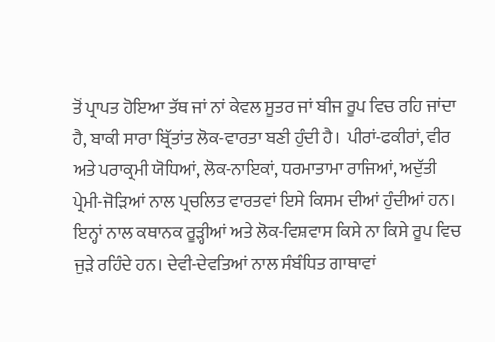ਤੋਂ ਪ੍ਰਾਪਤ ਹੋਇਆ ਤੱਥ ਜਾਂ ਨਾਂ ਕੇਵਲ ਸੂਤਰ ਜਾਂ ਬੀਜ ਰੂਪ ਵਿਚ ਰਹਿ ਜਾਂਦਾ ਹੈ, ਬਾਕੀ ਸਾਰਾ ਬ੍ਰਿੱਤਾਂਤ ਲੋਕ-ਵਾਰਤਾ ਬਣੀ ਹੁੰਦੀ ਹੈ।  ਪੀਰਾਂ-ਫਕੀਰਾਂ, ਵੀਰ ਅਤੇ ਪਰਾਕ੍ਰਮੀ ਯੋਧਿਆਂ, ਲੋਕ-ਨਾਇਕਾਂ, ਧਰਮਾਤਾਮਾ ਰਾਜਿਆਂ, ਅਦੁੱਤੀ ਪ੍ਰੇਮੀ-ਜੋੜਿਆਂ ਨਾਲ ਪ੍ਰਚਲਿਤ ਵਾਰਤਵਾਂ ਇਸੇ ਕਿਸਮ ਦੀਆਂ ਹੁੰਦੀਆਂ ਹਨ। ਇਨ੍ਹਾਂ ਨਾਲ ਕਥਾਨਕ ਰੂੜ੍ਹੀਆਂ ਅਤੇ ਲੋਕ-ਵਿਸ਼ਵਾਸ ਕਿਸੇ ਨਾ ਕਿਸੇ ਰੂਪ ਵਿਚ ਜੁੜੇ ਰਹਿੰਦੇ ਹਨ। ਦੇਵੀ-ਦੇਵਤਿਆਂ ਨਾਲ ਸੰਬੰਧਿਤ ਗਾਥਾਵਾਂ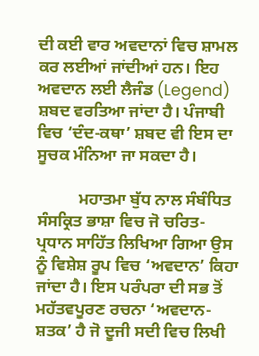ਦੀ ਕਈ ਵਾਰ ਅਵਦਾਨਾਂ ਵਿਚ ਸ਼ਾਮਲ ਕਰ ਲਈਆਂ ਜਾਂਦੀਆਂ ਹਨ। ਇਹ ਅਵਦਾਨ ਲਈ ਲੈਜੰਡ (Legend) ਸ਼ਬਦ ਵਰਤਿਆ ਜਾਂਦਾ ਹੈ। ਪੰਜਾਬੀ ਵਿਚ ‘ਦੰਦ-ਕਥਾ’ ਸ਼ਬਦ ਵੀ ਇਸ ਦਾ ਸੂਚਕ ਮੰਨਿਆ ਜਾ ਸਕਦਾ ਹੈ।

          ਮਹਾਤਮਾ ਬੁੱਧ ਨਾਲ ਸੰਬੰਧਿਤ ਸੰਸਕ੍ਰਿਤ ਭਾਸ਼ਾ ਵਿਚ ਜੋ ਚਰਿਤ-ਪ੍ਰਧਾਨ ਸਾਹਿੱਤ ਲਿਖਿਆ ਗਿਆ ਉਸ ਨੂੰ ਵਿਸ਼ੇਸ਼ ਰੂਪ ਵਿਚ ‘ਅਵਦਾਨ’ ਕਿਹਾ ਜਾਂਦਾ ਹੈ। ਇਸ ਪਰੰਪਰਾ ਦੀ ਸਭ ਤੋਂ ਮਹੱਤਵਪੂਰਣ ਰਚਨਾ ‘ਅਵਦਾਨ-ਸ਼ਤਕ’ ਹੈ ਜੋ ਦੂਜੀ ਸਦੀ ਵਿਚ ਲਿਖੀ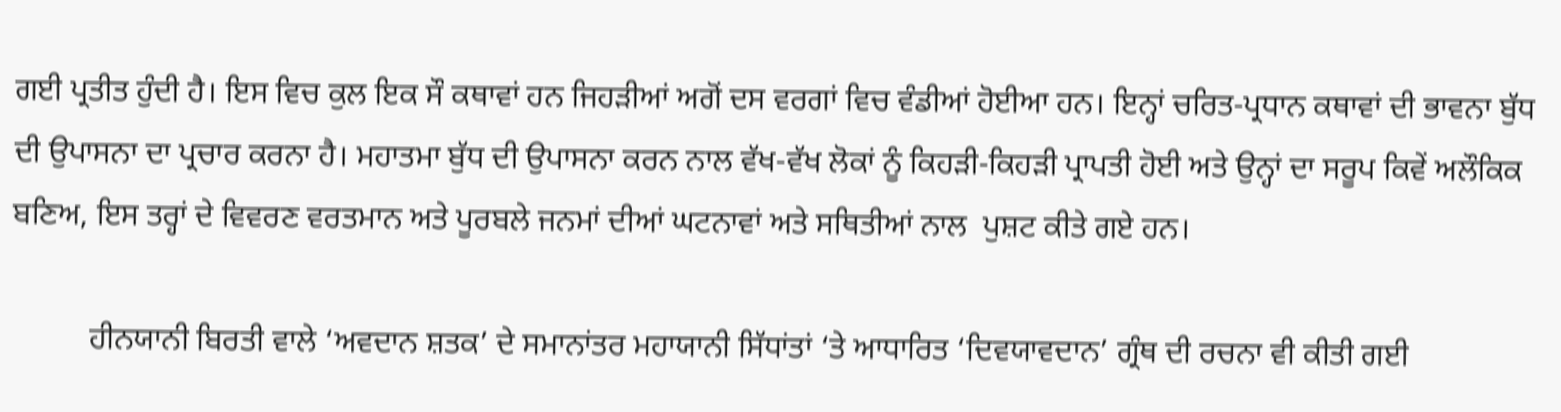ਗਈ ਪ੍ਰਤੀਤ ਹੁੰਦੀ ਹੈ। ਇਸ ਵਿਚ ਕੁਲ ਇਕ ਸੌ ਕਥਾਵਾਂ ਹਨ ਜਿਹੜੀਆਂ ਅਗੋਂ ਦਸ ਵਰਗਾਂ ਵਿਚ ਵੰਡੀਆਂ ਹੋਈਆ ਹਨ। ਇਨ੍ਹਾਂ ਚਰਿਤ-ਪ੍ਰਧਾਨ ਕਥਾਵਾਂ ਦੀ ਭਾਵਨਾ ਬੁੱਧ ਦੀ ਉਪਾਸਨਾ ਦਾ ਪ੍ਰਚਾਰ ਕਰਨਾ ਹੈ। ਮਹਾਤਮਾ ਬੁੱਧ ਦੀ ਉਪਾਸਨਾ ਕਰਨ ਨਾਲ ਵੱਖ-ਵੱਖ ਲੋਕਾਂ ਨੂੰ ਕਿਹੜੀ-ਕਿਹੜੀ ਪ੍ਰਾਪਤੀ ਹੋਈ ਅਤੇ ਉਨ੍ਹਾਂ ਦਾ ਸਰੂਪ ਕਿਵੇਂ ਅਲੌਕਿਕ ਬਣਿਅ, ਇਸ ਤਰ੍ਹਾਂ ਦੇ ਵਿਵਰਣ ਵਰਤਮਾਨ ਅਤੇ ਪੂਰਬਲੇ ਜਨਮਾਂ ਦੀਆਂ ਘਟਨਾਵਾਂ ਅਤੇ ਸਥਿਤੀਆਂ ਨਾਲ  ਪੁਸ਼ਟ ਕੀਤੇ ਗਏ ਹਨ।

          ਹੀਨਯਾਨੀ ਬਿਰਤੀ ਵਾਲੇ ‘ਅਵਦਾਨ ਸ਼ਤਕ’ ਦੇ ਸਮਾਨਾਂਤਰ ਮਹਾਯਾਨੀ ਸਿੱਧਾਂਤਾਂ ‘ਤੇ ਆਧਾਰਿਤ ‘ਦਿਵਯਾਵਦਾਨ’ ਗ੍ਰੰਥ ਦੀ ਰਚਨਾ ਵੀ ਕੀਤੀ ਗਈ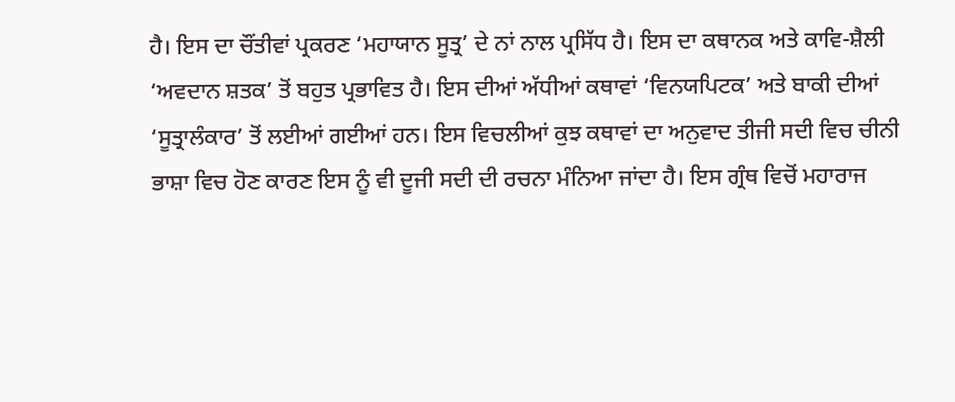ਹੈ। ਇਸ ਦਾ ਚੌਂਤੀਵਾਂ ਪ੍ਰਕਰਣ ‘ਮਹਾਯਾਨ ਸੂਤ੍ਰ’ ਦੇ ਨਾਂ ਨਾਲ ਪ੍ਰਸਿੱਧ ਹੈ। ਇਸ ਦਾ ਕਥਾਨਕ ਅਤੇ ਕਾਵਿ-ਸ਼ੈਲੀ ‘ਅਵਦਾਨ ਸ਼ਤਕ’ ਤੋਂ ਬਹੁਤ ਪ੍ਰਭਾਵਿਤ ਹੈ। ਇਸ ਦੀਆਂ ਅੱਧੀਆਂ ਕਥਾਵਾਂ ‘ਵਿਨਯਪਿਟਕ’ ਅਤੇ ਬਾਕੀ ਦੀਆਂ ‘ਸੂਤ੍ਰਾਲੰਕਾਰ’ ਤੋਂ ਲਈਆਂ ਗਈਆਂ ਹਨ। ਇਸ ਵਿਚਲੀਆਂ ਕੁਝ ਕਥਾਵਾਂ ਦਾ ਅਨੁਵਾਦ ਤੀਜੀ ਸਦੀ ਵਿਚ ਚੀਨੀ ਭਾਸ਼ਾ ਵਿਚ ਹੋਣ ਕਾਰਣ ਇਸ ਨੂੰ ਵੀ ਦੂਜੀ ਸਦੀ ਦੀ ਰਚਨਾ ਮੰਨਿਆ ਜਾਂਦਾ ਹੈ। ਇਸ ਗ੍ਰੰਥ ਵਿਚੋਂ ਮਹਾਰਾਜ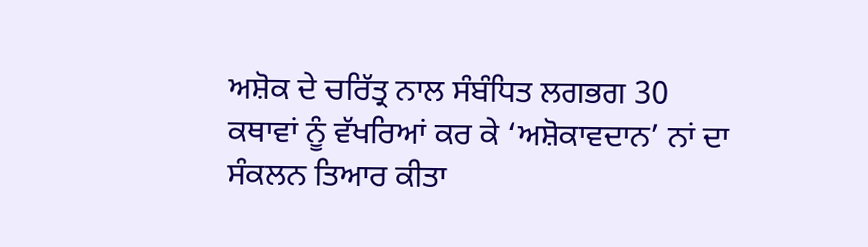ਅਸ਼ੋਕ ਦੇ ਚਰਿੱਤ੍ਰ ਨਾਲ ਸੰਬੰਧਿਤ ਲਗਭਗ 30 ਕਥਾਵਾਂ ਨੂੰ ਵੱਖਰਿਆਂ ਕਰ ਕੇ ‘ਅਸ਼ੋਕਾਵਦਾਨ’ ਨਾਂ ਦਾ ਸੰਕਲਨ ਤਿਆਰ ਕੀਤਾ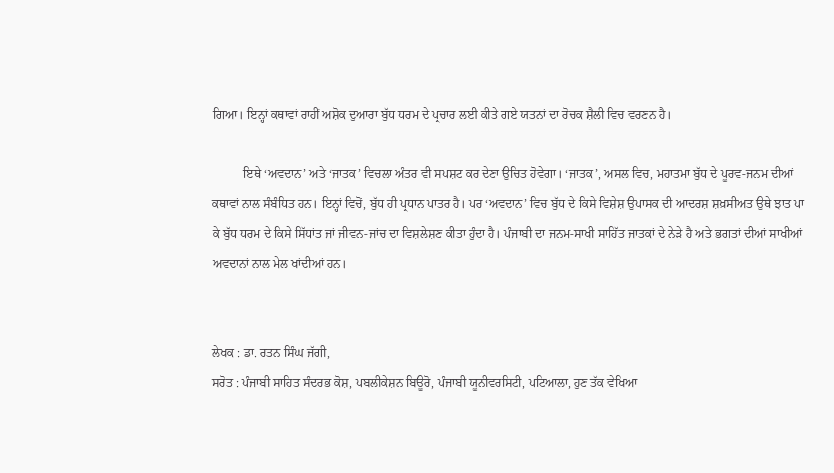ਗਿਆ। ਇਨ੍ਹਾਂ ਕਥਾਵਾਂ ਰਾਹੀਂ ਅਸ਼ੋਕ ਦੁਆਰਾ ਬੁੱਧ ਧਰਮ ਦੇ ਪ੍ਰਚਾਰ ਲਈ ਕੀਤੇ ਗਏ ਯਤਨਾਂ ਦਾ ਰੋਚਕ ਸ਼ੈਲੀ ਵਿਚ ਵਰਣਨ ਹੈ।

          ਇਥੇ ‘ਅਵਦਾਨ’ ਅਤੇ ‘ਜਾਤਕ’ ਵਿਚਲਾ ਅੰਤਰ ਵੀ ਸਪਸ਼ਟ ਕਰ ਦੇਣਾ ਉਚਿਤ ਹੋਵੇਗਾ। ‘ਜਾਤਕ’, ਅਸਲ ਵਿਚ, ਮਹਾਤਮਾ ਬੁੱਧ ਦੇ ਪੂਰਵ-ਜਨਮ ਦੀਆਂ ਕਥਾਵਾਂ ਨਾਲ ਸੰਬੰਧਿਤ ਹਨ। ਇਨ੍ਹਾਂ ਵਿਚੋਂ, ਬੁੱਧ ਹੀ ਪ੍ਰਧਾਨ ਪਾਤਰ ਹੈ। ਪਰ ‘ਅਵਦਾਨ’ ਵਿਚ ਬੁੱਧ ਦੇ ਕਿਸੇ ਵਿਸ਼ੇਸ਼ ਉਪਾਸਕ ਦੀ ਆਦਰਸ਼ ਸ਼ਖ਼ਸੀਅਤ ਉਥੇ ਝਾਤ ਪਾ ਕੇ ਬੁੱਧ ਧਰਮ ਦੇ ਕਿਸੇ ਸਿੱਧਾਂਤ ਜਾਂ ਜੀਵਨ-ਜਾਂਚ ਦਾ ਵਿਸ਼ਲੇਸ਼ਣ ਕੀਤਾ ਹੁੰਦਾ ਹੈ। ਪੰਜਾਬੀ ਦਾ ਜਨਮ-ਸਾਖੀ ਸਾਹਿੱਤ ਜਾਤਕਾਂ ਦੇ ਨੇੜੇ ਹੈ ਅਤੇ ਭਗਤਾਂ ਦੀਆਂ ਸਾਖੀਆਂ ਅਵਦਾਨਾਂ ਨਾਲ ਮੇਲ ਖਾਂਦੀਆਂ ਹਨ।


ਲੇਖਕ : ਡਾ. ਰਤਨ ਸਿੰਘ ਜੱਗੀ,
ਸਰੋਤ : ਪੰਜਾਬੀ ਸਾਹਿਤ ਸੰਦਰਭ ਕੋਸ਼, ਪਬਲੀਕੇਸ਼ਨ ਬਿਊਰੋ, ਪੰਜਾਬੀ ਯੂਨੀਵਰਸਿਟੀ, ਪਟਿਆਲਾ, ਹੁਣ ਤੱਕ ਵੇਖਿਆ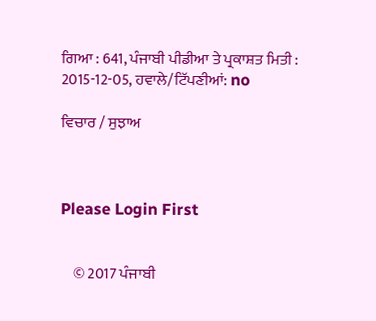ਗਿਆ : 641, ਪੰਜਾਬੀ ਪੀਡੀਆ ਤੇ ਪ੍ਰਕਾਸ਼ਤ ਮਿਤੀ : 2015-12-05, ਹਵਾਲੇ/ਟਿੱਪਣੀਆਂ: no

ਵਿਚਾਰ / ਸੁਝਾਅ



Please Login First


    © 2017 ਪੰਜਾਬੀ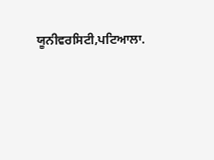ਯੂਨੀਵਰਸਿਟੀ,ਪਟਿਆਲਾ.